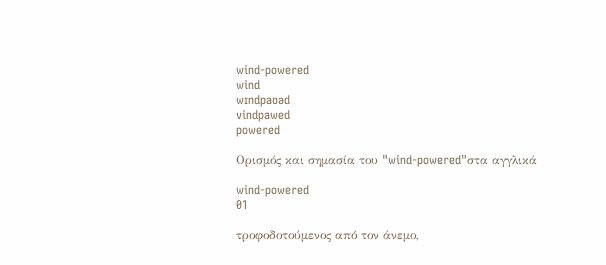wind-powered
wind
wɪndpaʊəd
vindpawed
powered

Ορισμός και σημασία του "wind-powered"στα αγγλικά

wind-powered
01

τροφοδοτούμενος από τον άνεμο,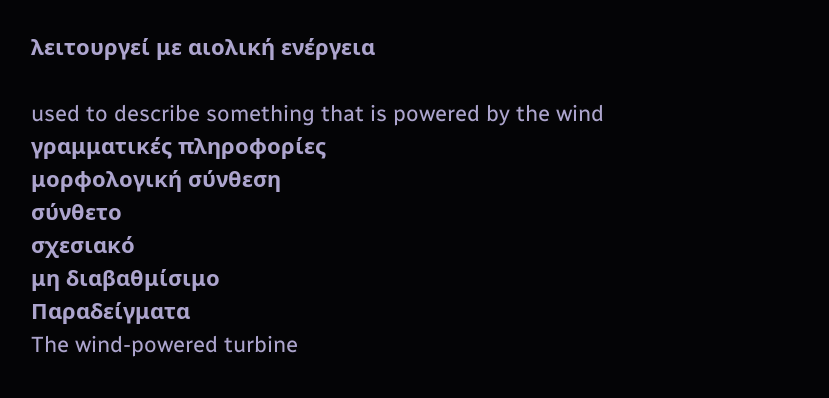λειτουργεί με αιολική ενέργεια

used to describe something that is powered by the wind
γραμματικές πληροφορίες
μορφολογική σύνθεση
σύνθετο
σχεσιακό
μη διαβαθμίσιμο
Παραδείγματα
The wind-powered turbine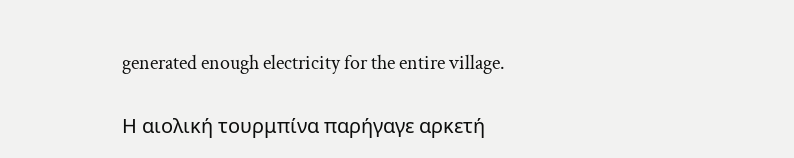generated enough electricity for the entire village.

Η αιολική τουρμπίνα παρήγαγε αρκετή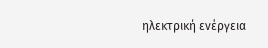ηλεκτρική ενέργεια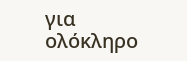για ολόκληρο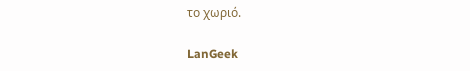το χωριό.

LanGeek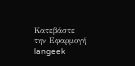Κατεβάστε την Εφαρμογή
langeek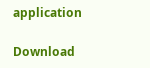application

Download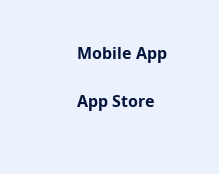Mobile App

App Store